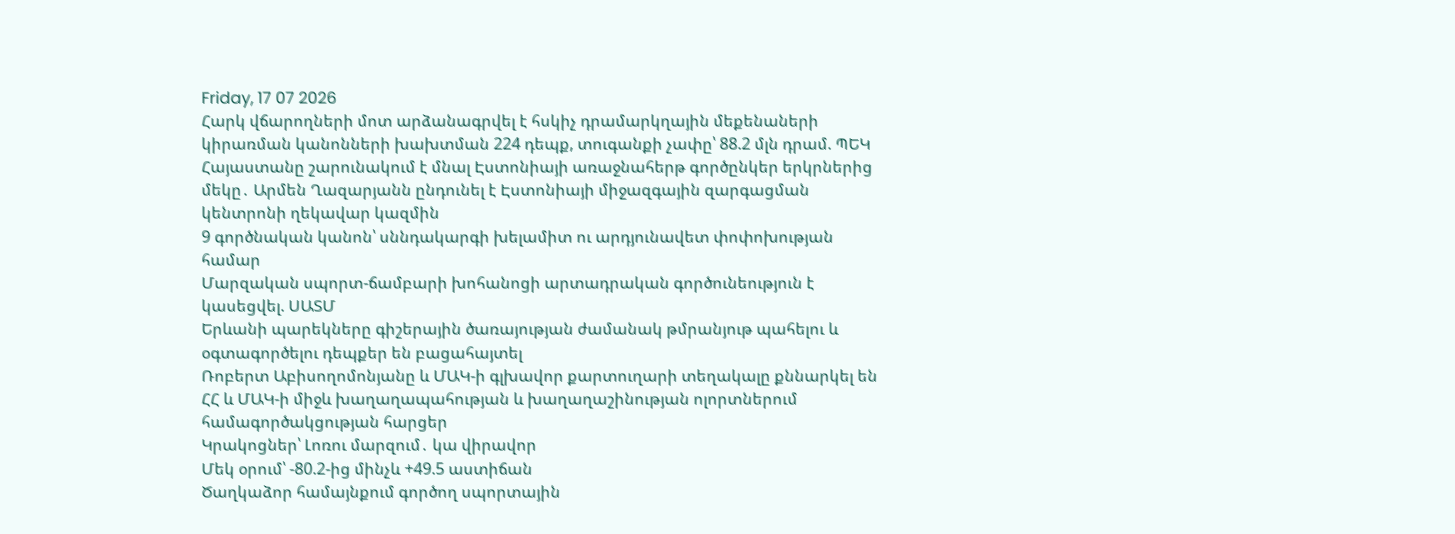Friday, 17 07 2026
Հարկ վճարողների մոտ արձանագրվել է հսկիչ դրամարկղային մեքենաների կիրառման կանոնների խախտման 224 դեպք, տուգանքի չափը՝ 88.2 մլն դրամ. ՊԵԿ
Հայաստանը շարունակում է մնալ Էստոնիայի առաջնահերթ գործընկեր երկրներից մեկը․ Արմեն Ղազարյանն ընդունել է Էստոնիայի միջազգային զարգացման կենտրոնի ղեկավար կազմին
9 գործնական կանոն՝ սննդակարգի խելամիտ ու արդյունավետ փոփոխության համար
Մարզական սպորտ-ճամբարի խոհանոցի արտադրական գործունեություն է կասեցվել. ՍԱՏՄ
Երևանի պարեկները գիշերային ծառայության ժամանակ թմրանյութ պահելու և օգտագործելու դեպքեր են բացահայտել
Ռոբերտ Աբիսողոմոնյանը և ՄԱԿ-ի գլխավոր քարտուղարի տեղակալը քննարկել են ՀՀ և ՄԱԿ-ի միջև խաղաղապահության և խաղաղաշինության ոլորտներում համագործակցության հարցեր
Կրակոցներ՝ Լոռու մարզում․ կա վիրավոր
Մեկ օրում՝ -80.2-ից մինչև +49.5 աստիճան
Ծաղկաձոր համայնքում գործող սպորտային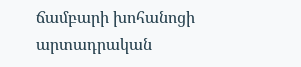ճամբարի խոհանոցի արտադրական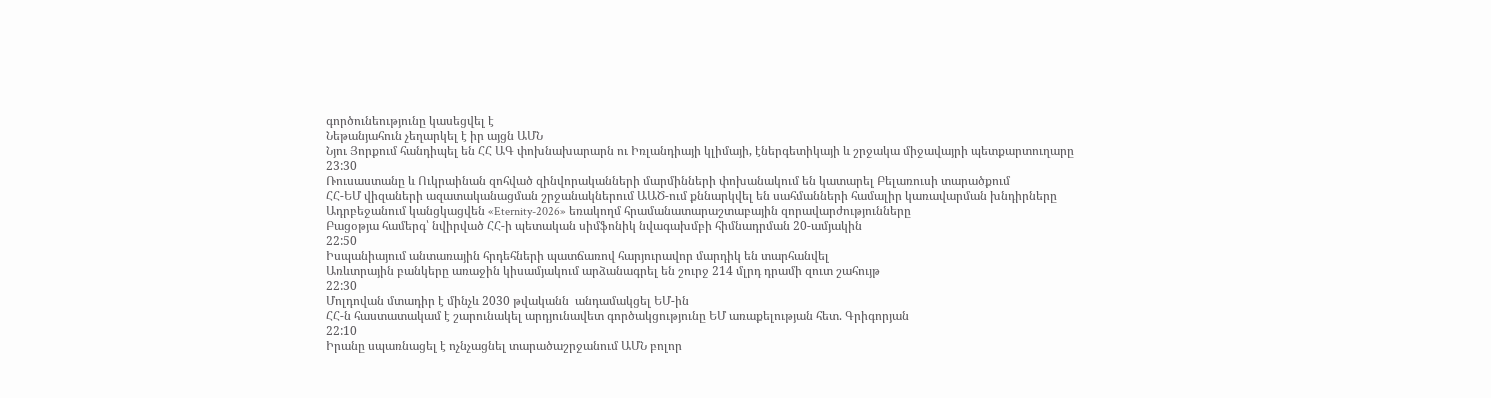գործունեությունը կասեցվել է
Նեթանյահուն չեղարկել է իր այցն ԱՄՆ
Նյու Յորքում հանդիպել են ՀՀ ԱԳ փոխնախարարն ու Իռլանդիայի կլիմայի, էներգետիկայի և շրջակա միջավայրի պետքարտուղարը
23:30
Ռուսաստանը և Ուկրաինան զոհված զինվորականների մարմինների փոխանակում են կատարել Բելառուսի տարածքում
ՀՀ-ԵՄ վիզաների ազատականացման շրջանակներում ԱԱԾ-ում քննարկվել են սահմանների համալիր կառավարման խնդիրները
Ադրբեջանում կանցկացվեն «Eternity-2026» եռակողմ հրամանատարաշտաբային զորավարժությունները
Բացօթյա համերգ՝ նվիրված ՀՀ-ի պետական սիմֆոնիկ նվագախմբի հիմնադրման 20-ամյակին
22:50
Իսպանիայում անտառային հրդեհների պատճառով հարյուրավոր մարդիկ են տարհանվել
Առևտրային բանկերը առաջին կիսամյակում արձանագրել են շուրջ 214 մլրդ դրամի զուտ շահույթ
22:30
Մոլդովան մտադիր է մինչև 2030 թվականն  անդամակցել ԵՄ-ին
ՀՀ-ն հաստատակամ է շարունակել արդյունավետ գործակցությունը ԵՄ առաքելության հետ. Գրիգորյան
22:10
Իրանը սպառնացել է ոչնչացնել տարածաշրջանում ԱՄՆ բոլոր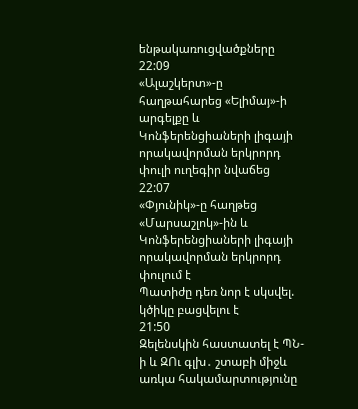ենթակառուցվածքները
22:09
«Ալաշկերտ»-ը հաղթահարեց «Ելիմայ»-ի արգելքը և Կոնֆերենցիաների լիգայի որակավորման երկրորդ փուլի ուղեգիր նվաճեց
22:07
«Փյունիկ»-ը հաղթեց «Մարսաշլոկ»-ին և Կոնֆերենցիաների լիգայի որակավորման երկրորդ փուլում է
Պատիժը դեռ նոր է սկսվել. կծիկը բացվելու է
21:50
Զելենսկին հաստատել է ՊՆ-ի և ԶՈւ գլխ․ շտաբի միջև առկա հակամարտությունը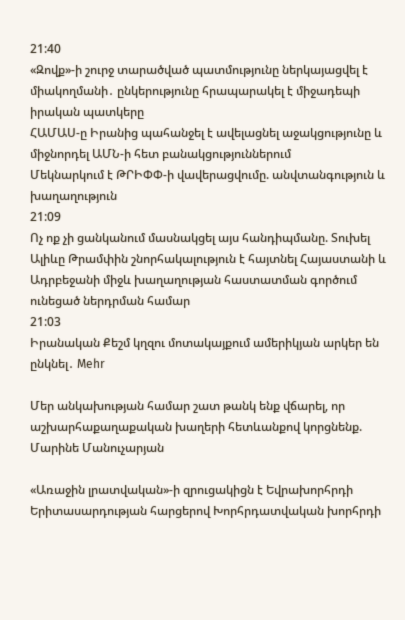21:40
«Զովք»-ի շուրջ տարածված պատմությունը ներկայացվել է միակողմանի․ ընկերությունը հրապարակել է միջադեպի իրական պատկերը
ՀԱՄԱՍ-ը Իրանից պահանջել է ավելացնել աջակցությունը և միջնորդել ԱՄՆ-ի հետ բանակցություններում
Մեկնարկում է ԹՐԻՓՓ-ի վավերացվումը. անվտանգություն և խաղաղություն
21:09
Ոչ ոք չի ցանկանում մասնակցել այս հանդիպմանը. Տուխել
Ալիևը Թրամփին շնորհակալություն է հայտնել Հայաստանի և Ադրբեջանի միջև խաղաղության հաստատման գործում ունեցած ներդրման համար
21:03
Իրանական Քեշմ կղզու մոտակայքում ամերիկյան արկեր են ընկնել․ Mehr

Մեր անկախության համար շատ թանկ ենք վճարել, որ աշխարհաքաղաքական խաղերի հետևանքով կորցնենք. Մարինե Մանուչարյան

«Առաջին լրատվական»-ի զրուցակիցն է Եվրախորհրդի Երիտասարդության հարցերով Խորհրդատվական խորհրդի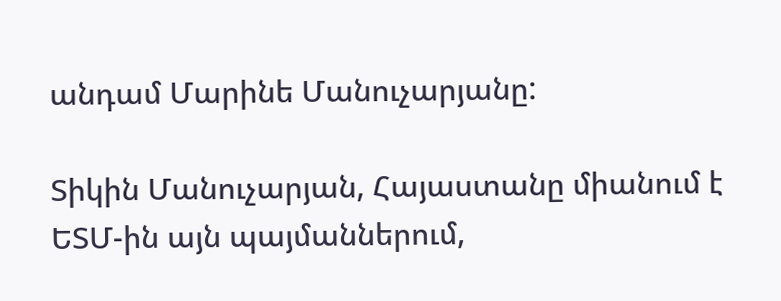անդամ Մարինե Մանուչարյանը:

Տիկին Մանուչարյան, Հայաստանը միանում է ԵՏՄ-ին այն պայմաններում,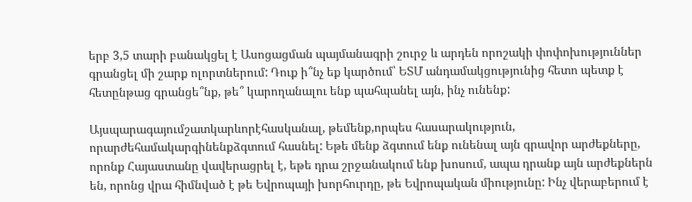երբ 3,5 տարի բանակցել է Ասոցացման պայմանագրի շուրջ և արդեն որոշակի փոփոխություններ գրանցել մի շարք ոլորտներում: Դուք ի՞նչ եք կարծում՝ ԵՏՄ անդամակցությունից հետո պետք է հետընթաց գրանցե՞նք, թե՞ կարողանալու ենք պահպանել այն, ինչ ունենք:

Այսպարագայումշատկարևորէհասկանալ, թեմենք,որպես հասարակություն, որարժեհամակարգինենքձգտում հասնել: Եթե մենք ձգտում ենք ունենալ այն գրավոր արժեքները, որոնք Հայաստանը վավերացրել է, եթե դրա շրջանակում ենք խոսում, ապա դրանք այն արժեքներն են, որոնց վրա հիմնված է թե Եվրոպայի խորհուրդը, թե Եվրոպական միությունը: Ինչ վերաբերում է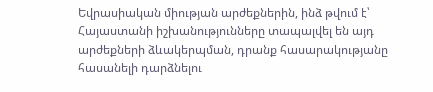Եվրասիական միության արժեքներին, ինձ թվում է՝ Հայաստանի իշխանությունները տապալվել են այդ արժեքների ձևակերպման, դրանք հասարակությանը հասանելի դարձնելու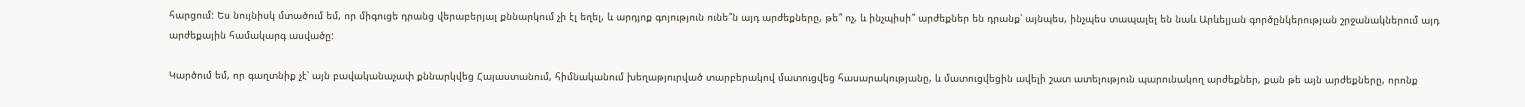հարցում: Ես նույնիսկ մտածում եմ, որ միգուցե դրանց վերաբերյալ քննարկում չի էլ եղել, և արդյոք գոյություն ունե՞ն այդ արժեքները, թե՞ ոչ, և ինչպիսի՞ արժեքներ են դրանք՝ այնպես, ինչպես տապալել են նաև Արևելյան գործընկերության շրջանակներում այդ արժեքային համակարգ ասվածը:

Կարծում եմ, որ գաղտնիք չէ՝ այն բավականաչափ քննարկվեց Հայաստանում, հիմնականում խեղաթյուրված տարբերակով մատուցվեց հասարակությանը, և մատուցվեցին ավելի շատ ատելություն պարունակող արժեքներ, քան թե այն արժեքները, որոնք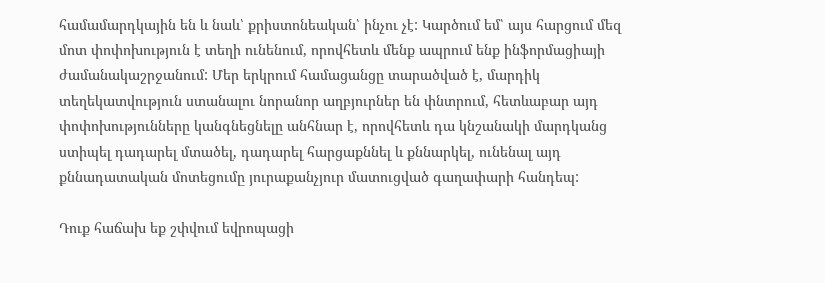համամարդկային են և նաև՝ քրիստոնեական՝ ինչու չէ: Կարծում եմ՝ այս հարցում մեզ մոտ փոփոխություն է տեղի ունենում, որովհետև մենք ապրում ենք ինֆորմացիայի ժամանակաշրջանում: Մեր երկրում համացանցը տարածված է, մարդիկ տեղեկատվություն ստանալու նորանոր աղբյուրներ են փնտրում, հետևաբար այդ փոփոխությունները կանգնեցնելը անհնար է, որովհետև դա կնշանակի մարդկանց ստիպել դադարել մտածել, դադարել հարցաքննել և քննարկել, ունենալ այդ քննադատական մոտեցումը յուրաքանչյուր մատուցված գաղափարի հանդեպ:

Դուք հաճախ եք շփվում եվրոպացի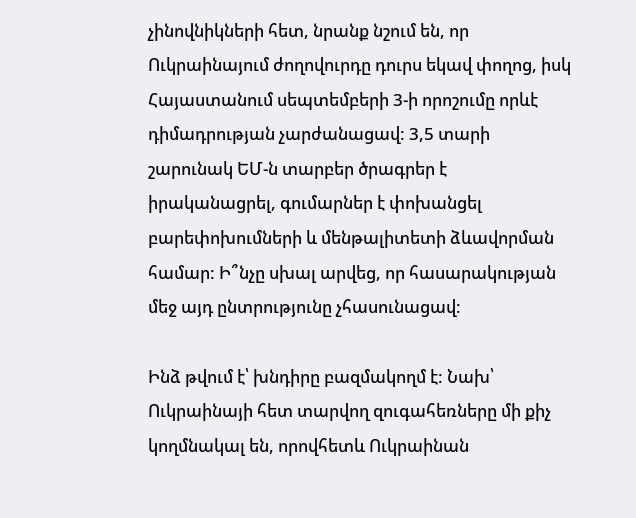չինովնիկների հետ, նրանք նշում են, որ Ուկրաինայում ժողովուրդը դուրս եկավ փողոց, իսկ Հայաստանում սեպտեմբերի 3-ի որոշումը որևէ դիմադրության չարժանացավ: 3,5 տարի շարունակ ԵՄ-ն տարբեր ծրագրեր է իրականացրել, գումարներ է փոխանցել բարեփոխումների և մենթալիտետի ձևավորման համար: Ի՞նչը սխալ արվեց, որ հասարակության մեջ այդ ընտրությունը չհասունացավ:

Ինձ թվում է՝ խնդիրը բազմակողմ է: Նախ՝ Ուկրաինայի հետ տարվող զուգահեռները մի քիչ կողմնակալ են, որովհետև Ուկրաինան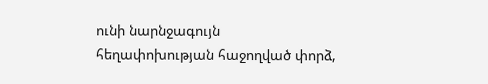ունի նարնջագույն հեղափոխության հաջողված փորձ,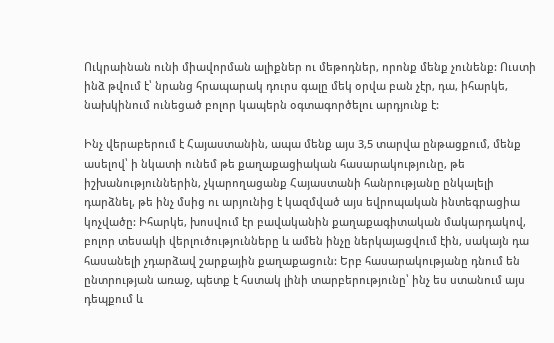Ուկրաինան ունի միավորման ալիքներ ու մեթոդներ, որոնք մենք չունենք: Ուստի ինձ թվում է՝ նրանց հրապարակ դուրս գալը մեկ օրվա բան չէր, դա, իհարկե, նախկինում ունեցած բոլոր կապերն օգտագործելու արդյունք է:

Ինչ վերաբերում է Հայաստանին, ապա մենք այս 3,5 տարվա ընթացքում, մենք ասելով՝ ի նկատի ունեմ թե քաղաքացիական հասարակությունը, թե իշխանություններին, չկարողացանք Հայաստանի հանրությանը ընկալելի դարձնել, թե ինչ մսից ու արյունից է կազմված այս եվրոպական ինտեգրացիա կոչվածը: Իհարկե, խոսվում էր բավականին քաղաքագիտական մակարդակով, բոլոր տեսակի վերլուծությունները և ամեն ինչը ներկայացվում էին, սակայն դա հասանելի չդարձավ շարքային քաղաքացուն: Երբ հասարակությանը դնում են ընտրության առաջ, պետք է հստակ լինի տարբերությունը՝ ինչ ես ստանում այս դեպքում և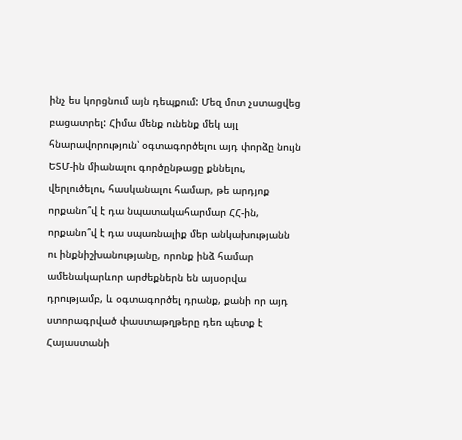ինչ ես կորցնում այն դեպքում: Մեզ մոտ չստացվեց բացատրել: Հիմա մենք ունենք մեկ այլ հնարավորություն՝ օգտագործելու այդ փորձը նույն ԵՏՄ-ին միանալու գործընթացը քննելու, վերլուծելու, հասկանալու համար, թե արդյոք որքանո՞վ է դա նպատակահարմար ՀՀ-ին, որքանո՞վ է դա սպառնալիք մեր անկախությանն ու ինքնիշխանությանը, որոնք ինձ համար ամենակարևոր արժեքներն են այսօրվա դրությամբ, և օգտագործել դրանք, քանի որ այդ ստորագրված փաստաթղթերը դեռ պետք է Հայաստանի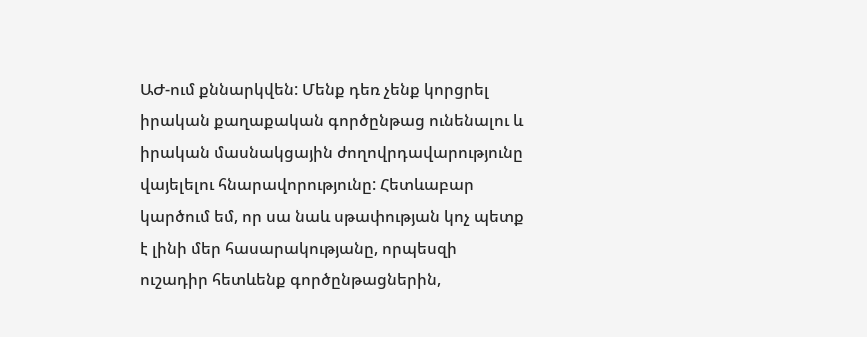ԱԺ-ում քննարկվեն: Մենք դեռ չենք կորցրել իրական քաղաքական գործընթաց ունենալու և իրական մասնակցային ժողովրդավարությունը վայելելու հնարավորությունը: Հետևաբար կարծում եմ, որ սա նաև սթափության կոչ պետք է լինի մեր հասարակությանը, որպեսզի ուշադիր հետևենք գործընթացներին,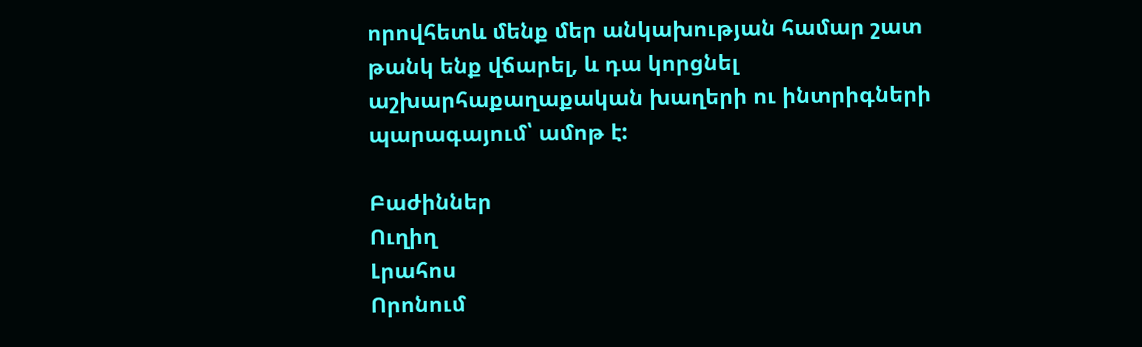որովհետև մենք մեր անկախության համար շատ թանկ ենք վճարել, և դա կորցնել աշխարհաքաղաքական խաղերի ու ինտրիգների պարագայում՝ ամոթ է:

Բաժիններ
Ուղիղ
Լրահոս
Որոնում